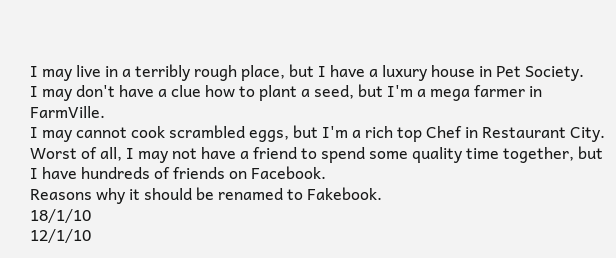I may live in a terribly rough place, but I have a luxury house in Pet Society.
I may don't have a clue how to plant a seed, but I'm a mega farmer in FarmVille.
I may cannot cook scrambled eggs, but I'm a rich top Chef in Restaurant City.
Worst of all, I may not have a friend to spend some quality time together, but I have hundreds of friends on Facebook.
Reasons why it should be renamed to Fakebook.
18/1/10
12/1/10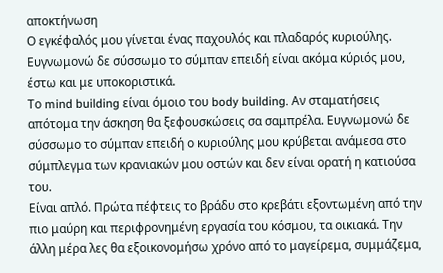αποκτήνωση
Ο εγκέφαλός μου γίνεται ένας παχουλός και πλαδαρός κυριούλης. Ευγνωμονώ δε σύσσωμο το σύμπαν επειδή είναι ακόμα κύριός μου, έστω και με υποκοριστικά.
Το mind building είναι όμοιο του body building. Αν σταματήσεις απότομα την άσκηση θα ξεφουσκώσεις σα σαμπρέλα. Ευγνωμονώ δε σύσσωμο το σύμπαν επειδή ο κυριούλης μου κρύβεται ανάμεσα στο σύμπλεγμα των κρανιακών μου οστών και δεν είναι ορατή η κατιούσα του.
Είναι απλό. Πρώτα πέφτεις το βράδυ στο κρεβάτι εξοντωμένη από την πιο μαύρη και περιφρονημένη εργασία του κόσμου, τα οικιακά. Την άλλη μέρα λες θα εξοικονομήσω χρόνο από το μαγείρεμα, συμμάζεμα,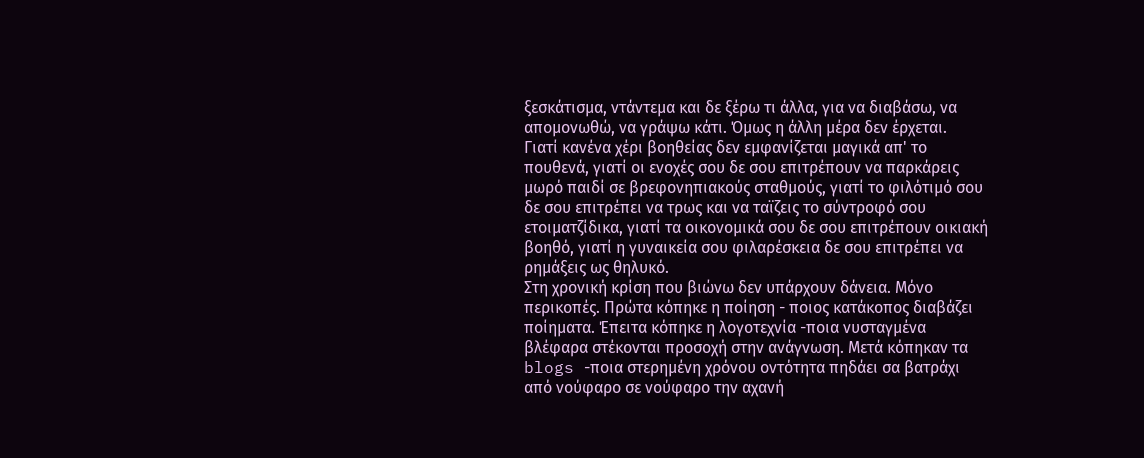ξεσκάτισμα, ντάντεμα και δε ξέρω τι άλλα, για να διαβάσω, να απομονωθώ, να γράψω κάτι. Όμως η άλλη μέρα δεν έρχεται.
Γιατί κανένα χέρι βοηθείας δεν εμφανίζεται μαγικά απ' το πουθενά, γιατί οι ενοχές σου δε σου επιτρέπουν να παρκάρεις μωρό παιδί σε βρεφονηπιακούς σταθμούς, γιατί το φιλότιμό σου δε σου επιτρέπει να τρως και να ταϊζεις το σύντροφό σου ετοιματζίδικα, γιατί τα οικονομικά σου δε σου επιτρέπουν οικιακή βοηθό, γιατί η γυναικεία σου φιλαρέσκεια δε σου επιτρέπει να ρημάξεις ως θηλυκό.
Στη χρονική κρίση που βιώνω δεν υπάρχουν δάνεια. Μόνο περικοπές. Πρώτα κόπηκε η ποίηση - ποιος κατάκοπος διαβάζει ποίηματα. Έπειτα κόπηκε η λογοτεχνία -ποια νυσταγμένα βλέφαρα στέκονται προσοχή στην ανάγνωση. Μετά κόπηκαν τα blogs -ποια στερημένη χρόνου οντότητα πηδάει σα βατράχι από νούφαρο σε νούφαρο την αχανή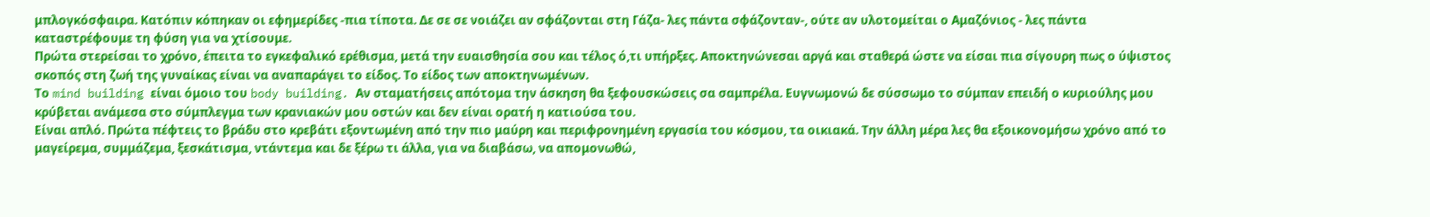μπλογκόσφαιρα. Κατόπιν κόπηκαν οι εφημερίδες -πια τίποτα. Δε σε σε νοιάζει αν σφάζονται στη Γάζα- λες πάντα σφάζονταν-, ούτε αν υλοτομείται ο Αμαζόνιος - λες πάντα καταστρέφουμε τη φύση για να χτίσουμε.
Πρώτα στερείσαι το χρόνο, έπειτα το εγκεφαλικό ερέθισμα, μετά την ευαισθησία σου και τέλος ό,τι υπήρξες. Αποκτηνώνεσαι αργά και σταθερά ώστε να είσαι πια σίγουρη πως ο ύψιστος σκοπός στη ζωή της γυναίκας είναι να αναπαράγει το είδος. Το είδος των αποκτηνωμένων.
Το mind building είναι όμοιο του body building. Αν σταματήσεις απότομα την άσκηση θα ξεφουσκώσεις σα σαμπρέλα. Ευγνωμονώ δε σύσσωμο το σύμπαν επειδή ο κυριούλης μου κρύβεται ανάμεσα στο σύμπλεγμα των κρανιακών μου οστών και δεν είναι ορατή η κατιούσα του.
Είναι απλό. Πρώτα πέφτεις το βράδυ στο κρεβάτι εξοντωμένη από την πιο μαύρη και περιφρονημένη εργασία του κόσμου, τα οικιακά. Την άλλη μέρα λες θα εξοικονομήσω χρόνο από το μαγείρεμα, συμμάζεμα, ξεσκάτισμα, ντάντεμα και δε ξέρω τι άλλα, για να διαβάσω, να απομονωθώ,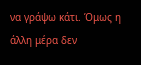να γράψω κάτι. Όμως η άλλη μέρα δεν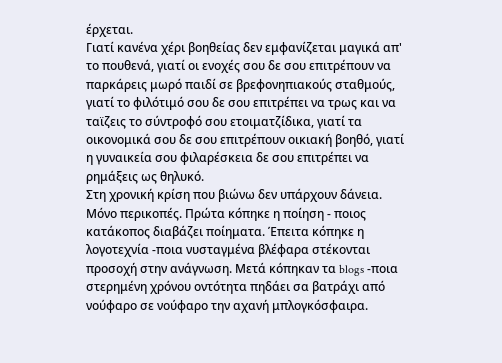έρχεται.
Γιατί κανένα χέρι βοηθείας δεν εμφανίζεται μαγικά απ' το πουθενά, γιατί οι ενοχές σου δε σου επιτρέπουν να παρκάρεις μωρό παιδί σε βρεφονηπιακούς σταθμούς, γιατί το φιλότιμό σου δε σου επιτρέπει να τρως και να ταϊζεις το σύντροφό σου ετοιματζίδικα, γιατί τα οικονομικά σου δε σου επιτρέπουν οικιακή βοηθό, γιατί η γυναικεία σου φιλαρέσκεια δε σου επιτρέπει να ρημάξεις ως θηλυκό.
Στη χρονική κρίση που βιώνω δεν υπάρχουν δάνεια. Μόνο περικοπές. Πρώτα κόπηκε η ποίηση - ποιος κατάκοπος διαβάζει ποίηματα. Έπειτα κόπηκε η λογοτεχνία -ποια νυσταγμένα βλέφαρα στέκονται προσοχή στην ανάγνωση. Μετά κόπηκαν τα blogs -ποια στερημένη χρόνου οντότητα πηδάει σα βατράχι από νούφαρο σε νούφαρο την αχανή μπλογκόσφαιρα.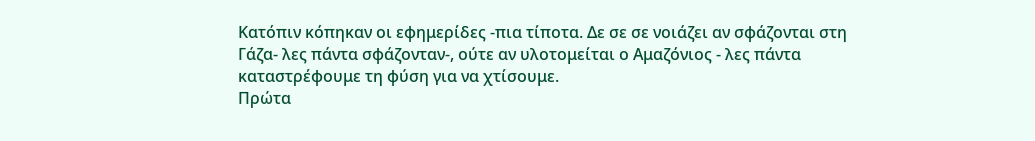Κατόπιν κόπηκαν οι εφημερίδες -πια τίποτα. Δε σε σε νοιάζει αν σφάζονται στη Γάζα- λες πάντα σφάζονταν-, ούτε αν υλοτομείται ο Αμαζόνιος - λες πάντα καταστρέφουμε τη φύση για να χτίσουμε.
Πρώτα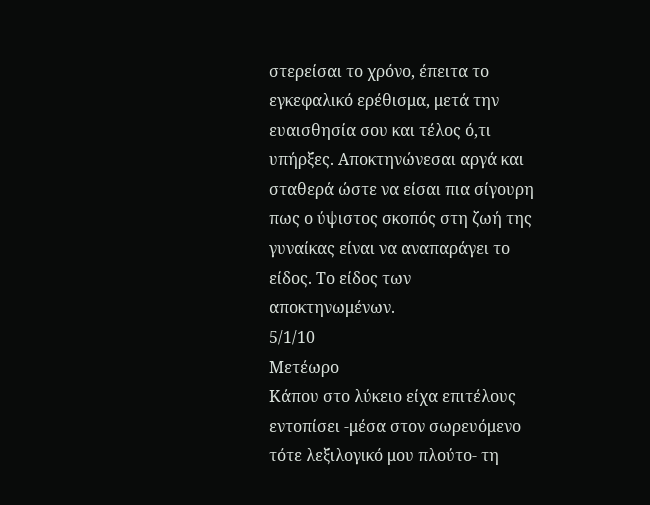στερείσαι το χρόνο, έπειτα το εγκεφαλικό ερέθισμα, μετά την ευαισθησία σου και τέλος ό,τι υπήρξες. Αποκτηνώνεσαι αργά και σταθερά ώστε να είσαι πια σίγουρη πως ο ύψιστος σκοπός στη ζωή της γυναίκας είναι να αναπαράγει το είδος. Το είδος των αποκτηνωμένων.
5/1/10
Μετέωρο
Κάπου στο λύκειο είχα επιτέλους εντοπίσει -μέσα στον σωρευόμενο τότε λεξιλογικό μου πλούτο- τη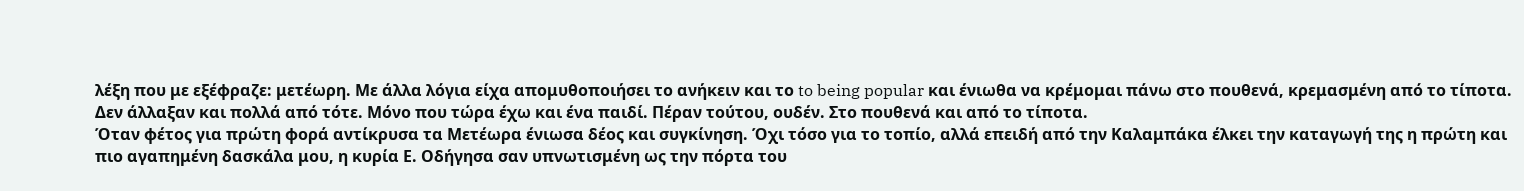λέξη που με εξέφραζε: μετέωρη. Με άλλα λόγια είχα απομυθοποιήσει το ανήκειν και το to being popular και ένιωθα να κρέμομαι πάνω στο πουθενά, κρεμασμένη από το τίποτα. Δεν άλλαξαν και πολλά από τότε. Μόνο που τώρα έχω και ένα παιδί. Πέραν τούτου, ουδέν. Στο πουθενά και από το τίποτα.
Όταν φέτος για πρώτη φορά αντίκρυσα τα Μετέωρα ένιωσα δέος και συγκίνηση. Όχι τόσο για το τοπίο, αλλά επειδή από την Καλαμπάκα έλκει την καταγωγή της η πρώτη και πιο αγαπημένη δασκάλα μου, η κυρία Ε. Οδήγησα σαν υπνωτισμένη ως την πόρτα του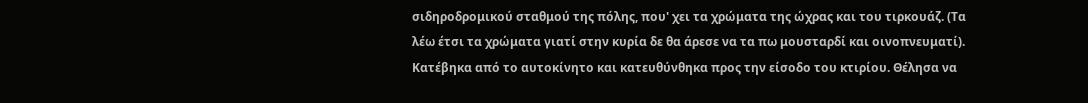σιδηροδρομικού σταθμού της πόλης, που' χει τα χρώματα της ώχρας και του τιρκουάζ. (Τα λέω έτσι τα χρώματα γιατί στην κυρία δε θα άρεσε να τα πω μουσταρδί και οινοπνευματί). Κατέβηκα από το αυτοκίνητο και κατευθύνθηκα προς την είσοδο του κτιρίου. Θέλησα να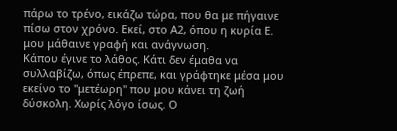πάρω το τρένο, εικάζω τώρα, που θα με πήγαινε πίσω στον χρόνο. Εκεί, στο Α2, όπου η κυρία Ε. μου μάθαινε γραφή και ανάγνωση.
Κάπου έγινε το λάθος. Κάτι δεν έμαθα να συλλαβίζω, όπως έπρεπε, και γράφτηκε μέσα μου εκείνο το "μετέωρη" που μου κάνει τη ζωή δύσκολη. Χωρίς λόγο ίσως. Ο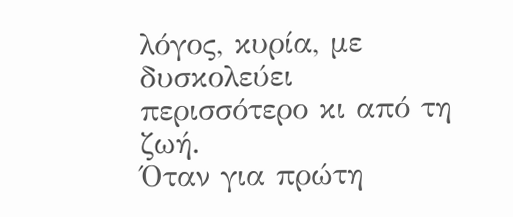λόγος, κυρία, με δυσκολεύει περισσότερο κι από τη ζωή.
Όταν για πρώτη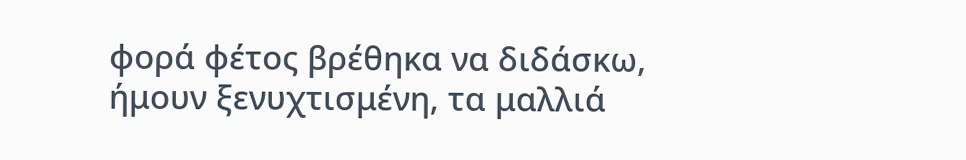φορά φέτος βρέθηκα να διδάσκω, ήμουν ξενυχτισμένη, τα μαλλιά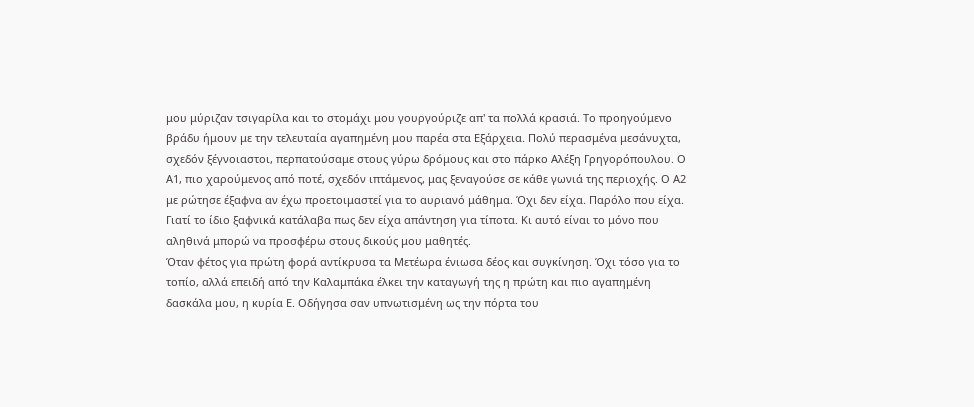μου μύριζαν τσιγαρίλα και το στομάχι μου γουργούριζε απ' τα πολλά κρασιά. Το προηγούμενο βράδυ ήμουν με την τελευταία αγαπημένη μου παρέα στα Εξάρχεια. Πολύ περασμένα μεσάνυχτα, σχεδόν ξέγνοιαστοι, περπατούσαμε στους γύρω δρόμους και στο πάρκο Αλέξη Γρηγορόπουλου. Ο Α1, πιο χαρούμενος από ποτέ, σχεδόν ιπτάμενος, μας ξεναγούσε σε κάθε γωνιά της περιοχής. Ο Α2 με ρώτησε έξαφνα αν έχω προετοιμαστεί για το αυριανό μάθημα. Όχι δεν είχα. Παρόλο που είχα. Γιατί το ίδιο ξαφνικά κατάλαβα πως δεν είχα απάντηση για τίποτα. Κι αυτό είναι το μόνο που αληθινά μπορώ να προσφέρω στους δικούς μου μαθητές.
Όταν φέτος για πρώτη φορά αντίκρυσα τα Μετέωρα ένιωσα δέος και συγκίνηση. Όχι τόσο για το τοπίο, αλλά επειδή από την Καλαμπάκα έλκει την καταγωγή της η πρώτη και πιο αγαπημένη δασκάλα μου, η κυρία Ε. Οδήγησα σαν υπνωτισμένη ως την πόρτα του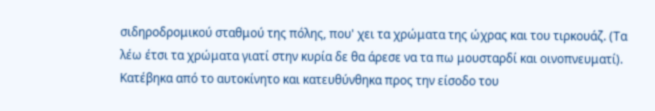σιδηροδρομικού σταθμού της πόλης, που' χει τα χρώματα της ώχρας και του τιρκουάζ. (Τα λέω έτσι τα χρώματα γιατί στην κυρία δε θα άρεσε να τα πω μουσταρδί και οινοπνευματί). Κατέβηκα από το αυτοκίνητο και κατευθύνθηκα προς την είσοδο του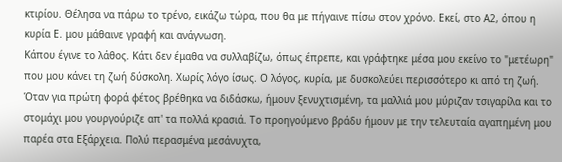κτιρίου. Θέλησα να πάρω το τρένο, εικάζω τώρα, που θα με πήγαινε πίσω στον χρόνο. Εκεί, στο Α2, όπου η κυρία Ε. μου μάθαινε γραφή και ανάγνωση.
Κάπου έγινε το λάθος. Κάτι δεν έμαθα να συλλαβίζω, όπως έπρεπε, και γράφτηκε μέσα μου εκείνο το "μετέωρη" που μου κάνει τη ζωή δύσκολη. Χωρίς λόγο ίσως. Ο λόγος, κυρία, με δυσκολεύει περισσότερο κι από τη ζωή.
Όταν για πρώτη φορά φέτος βρέθηκα να διδάσκω, ήμουν ξενυχτισμένη, τα μαλλιά μου μύριζαν τσιγαρίλα και το στομάχι μου γουργούριζε απ' τα πολλά κρασιά. Το προηγούμενο βράδυ ήμουν με την τελευταία αγαπημένη μου παρέα στα Εξάρχεια. Πολύ περασμένα μεσάνυχτα,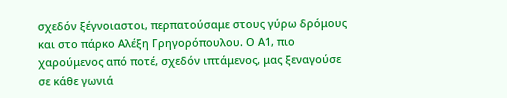σχεδόν ξέγνοιαστοι, περπατούσαμε στους γύρω δρόμους και στο πάρκο Αλέξη Γρηγορόπουλου. Ο Α1, πιο χαρούμενος από ποτέ, σχεδόν ιπτάμενος, μας ξεναγούσε σε κάθε γωνιά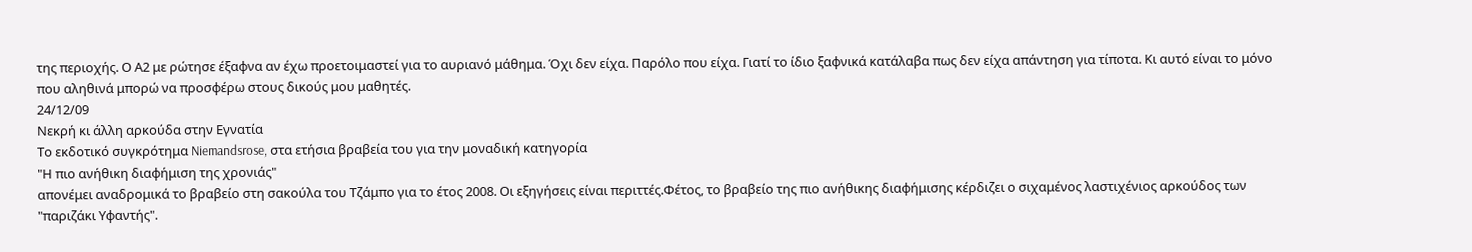της περιοχής. Ο Α2 με ρώτησε έξαφνα αν έχω προετοιμαστεί για το αυριανό μάθημα. Όχι δεν είχα. Παρόλο που είχα. Γιατί το ίδιο ξαφνικά κατάλαβα πως δεν είχα απάντηση για τίποτα. Κι αυτό είναι το μόνο που αληθινά μπορώ να προσφέρω στους δικούς μου μαθητές.
24/12/09
Νεκρή κι άλλη αρκούδα στην Εγνατία
Το εκδοτικό συγκρότημα Niemandsrose, στα ετήσια βραβεία του για την μοναδική κατηγορία
"Η πιο ανήθικη διαφήμιση της χρονιάς"
απονέμει αναδρομικά το βραβείο στη σακούλα του Τζάμπο για το έτος 2008. Οι εξηγήσεις είναι περιττές.Φέτος, το βραβείο της πιο ανήθικης διαφήμισης κέρδιζει ο σιχαμένος λαστιχένιος αρκούδος των "παριζάκι Υφαντής".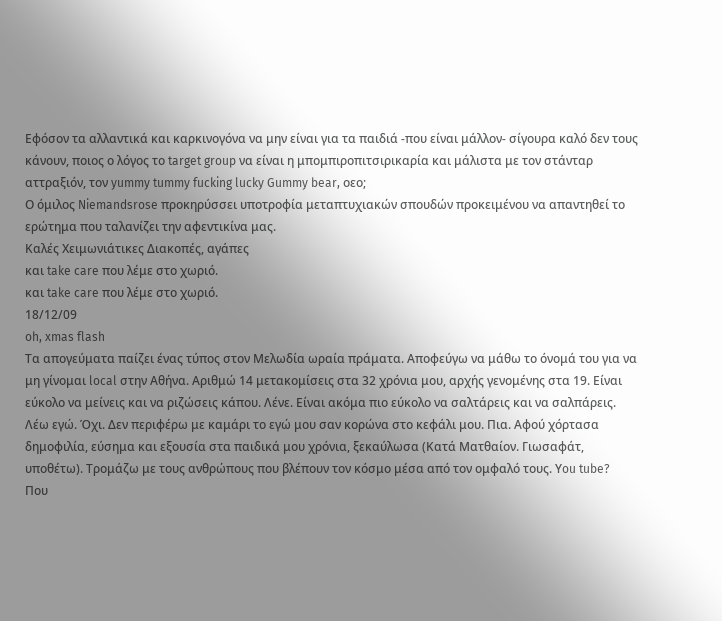Εφόσον τα αλλαντικά και καρκινογόνα να μην είναι για τα παιδιά -που είναι μάλλον- σίγουρα καλό δεν τους κάνουν, ποιος ο λόγος το target group να είναι η μπομπιροπιτσιρικαρία και μάλιστα με τον στάνταρ αττραξιόν, τον yummy tummy fucking lucky Gummy bear, οεο;
Ο όμιλος Niemandsrose προκηρύσσει υποτροφία μεταπτυχιακών σπουδών προκειμένου να απαντηθεί το ερώτημα που ταλανίζει την αφεντικίνα μας.
Καλές Χειμωνιάτικες Διακοπές, αγάπες
και take care που λέμε στο χωριό.
και take care που λέμε στο χωριό.
18/12/09
oh, xmas flash
Τα απογεύματα παίζει ένας τύπος στον Μελωδία ωραία πράματα. Αποφεύγω να μάθω το όνομά του για να μη γίνομαι local στην Αθήνα. Αριθμώ 14 μετακομίσεις στα 32 χρόνια μου, αρχής γενομένης στα 19. Είναι εύκολο να μείνεις και να ριζώσεις κάπου. Λένε. Είναι ακόμα πιο εύκολο να σαλτάρεις και να σαλπάρεις. Λέω εγώ. Όχι. Δεν περιφέρω με καμάρι το εγώ μου σαν κορώνα στο κεφάλι μου. Πια. Αφού χόρτασα δημοφιλία, εύσημα και εξουσία στα παιδικά μου χρόνια, ξεκαύλωσα (Κατά Ματθαίον. Γιωσαφάτ, υποθέτω). Τρομάζω με τους ανθρώπους που βλέπουν τον κόσμο μέσα από τον ομφαλό τους. Υou tube?
Που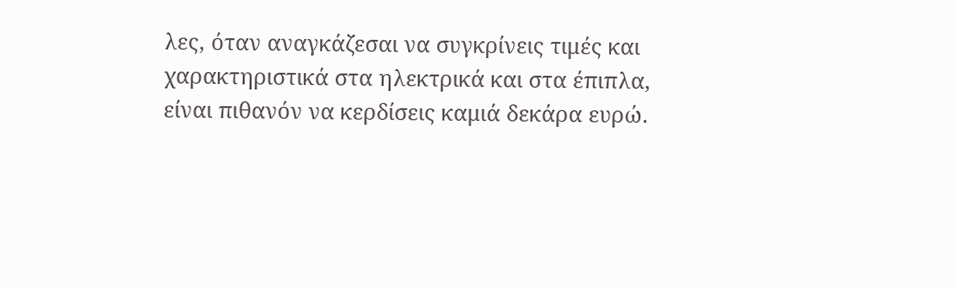λες, όταν αναγκάζεσαι να συγκρίνεις τιμές και χαρακτηριστικά στα ηλεκτρικά και στα έπιπλα, είναι πιθανόν να κερδίσεις καμιά δεκάρα ευρώ.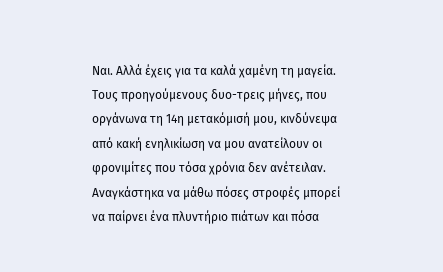Ναι. Αλλά έχεις για τα καλά χαμένη τη μαγεία. Τους προηγούμενους δυο-τρεις μήνες, που οργάνωνα τη 14η μετακόμισή μου, κινδύνεψα από κακή ενηλικίωση να μου ανατείλουν οι φρονιμίτες που τόσα χρόνια δεν ανέτειλαν. Αναγκάστηκα να μάθω πόσες στροφές μπορεί να παίρνει ένα πλυντήριο πιάτων και πόσα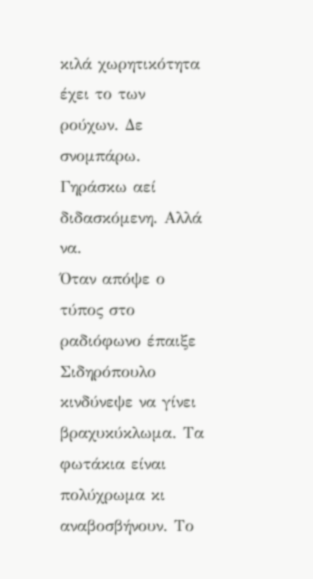κιλά χωρητικότητα έχει το των ρούχων. Δε σνομπάρω. Γηράσκω αεί διδασκόμενη. Αλλά να.
Όταν απόψε ο τύπος στο ραδιόφωνο έπαιξε Σιδηρόπουλο κινδύνεψε να γίνει βραχυκύκλωμα. Τα φωτάκια είναι πολύχρωμα κι αναβοσβήνουν. Το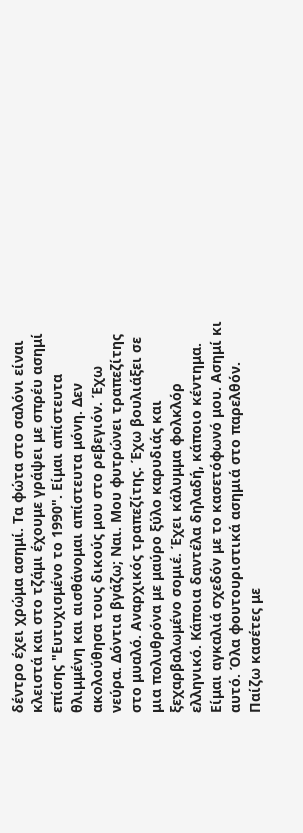δέντρο έχει χρώμα ασημί. Τα φώτα στο σαλόνι είναι κλειστά και στο τζάμι έχουμε γράψει με σπρέυ ασημί επίσης "Ευτυχισμένο το 1990". Είμαι απίστευτα θλιμμένη και αισθάνομαι απίστευτα μόνη. Δεν ακολούθησα τους δικούς μου στο ρεβεγιόν. Έχω νεύρα. Δόντια βγάζω; Ναι. Μου φυτρώνει τραπεζίτης στο μυαλό. Αναρχικός τραπεζίτης. Έχω βουλιάξει σε μια πολυθρόνα με μαύρο ξύλο καρυδιάς και ξεχαρβαλωμένο σομιέ. Έχει κάλυμμα φολκλόρ ελληνικό. Κάποια δαντέλα δηλαδή, κάποιο κέντημα. Είμαι αγκαλιά σχεδόν με το κασετόφωνό μου. Ασημί κι αυτό. Όλα φουτουριστικά ασημιά στο παρελθόν. Παίζω κασέτες με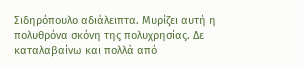Σιδηρόπουλο αδιάλειπτα. Μυρίζει αυτή η πολυθρόνα σκόνη της πολυχρησίας. Δε καταλαβαίνω και πολλά από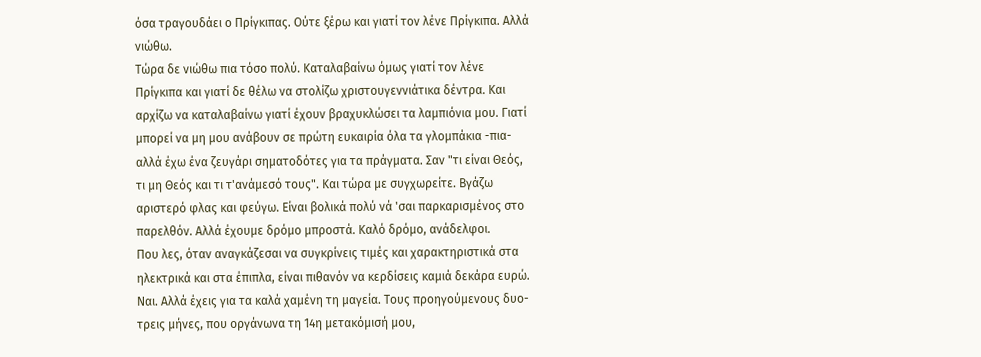όσα τραγουδάει ο Πρίγκιπας. Ούτε ξέρω και γιατί τον λένε Πρίγκιπα. Αλλά νιώθω.
Τώρα δε νιώθω πια τόσο πολύ. Καταλαβαίνω όμως γιατί τον λένε Πρίγκιπα και γιατί δε θέλω να στολίζω χριστουγεννιάτικα δέντρα. Και αρχίζω να καταλαβαίνω γιατί έχουν βραχυκλώσει τα λαμπιόνια μου. Γιατί μπορεί να μη μου ανάβουν σε πρώτη ευκαιρία όλα τα γλομπάκια -πια- αλλά έχω ένα ζευγάρι σηματοδότες για τα πράγματα. Σαν "τι είναι Θεός, τι μη Θεός και τι τ'ανάμεσό τους". Και τώρα με συγχωρείτε. Βγάζω αριστερό φλας και φεύγω. Είναι βολικά πολύ νά 'σαι παρκαρισμένος στο παρελθόν. Αλλά έχουμε δρόμο μπροστά. Καλό δρόμο, ανάδελφοι.
Που λες, όταν αναγκάζεσαι να συγκρίνεις τιμές και χαρακτηριστικά στα ηλεκτρικά και στα έπιπλα, είναι πιθανόν να κερδίσεις καμιά δεκάρα ευρώ. Ναι. Αλλά έχεις για τα καλά χαμένη τη μαγεία. Τους προηγούμενους δυο-τρεις μήνες, που οργάνωνα τη 14η μετακόμισή μου,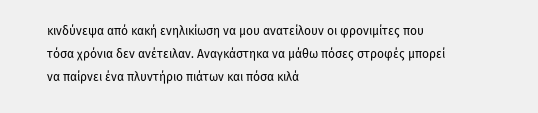κινδύνεψα από κακή ενηλικίωση να μου ανατείλουν οι φρονιμίτες που τόσα χρόνια δεν ανέτειλαν. Αναγκάστηκα να μάθω πόσες στροφές μπορεί να παίρνει ένα πλυντήριο πιάτων και πόσα κιλά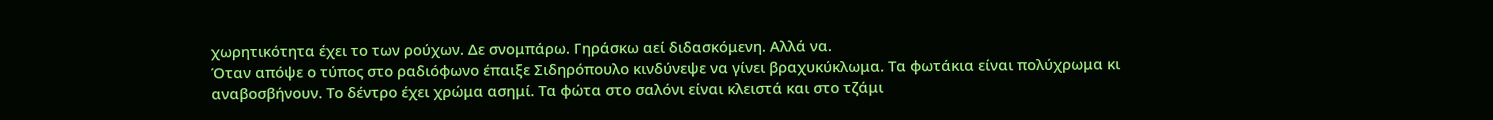χωρητικότητα έχει το των ρούχων. Δε σνομπάρω. Γηράσκω αεί διδασκόμενη. Αλλά να.
Όταν απόψε ο τύπος στο ραδιόφωνο έπαιξε Σιδηρόπουλο κινδύνεψε να γίνει βραχυκύκλωμα. Τα φωτάκια είναι πολύχρωμα κι αναβοσβήνουν. Το δέντρο έχει χρώμα ασημί. Τα φώτα στο σαλόνι είναι κλειστά και στο τζάμι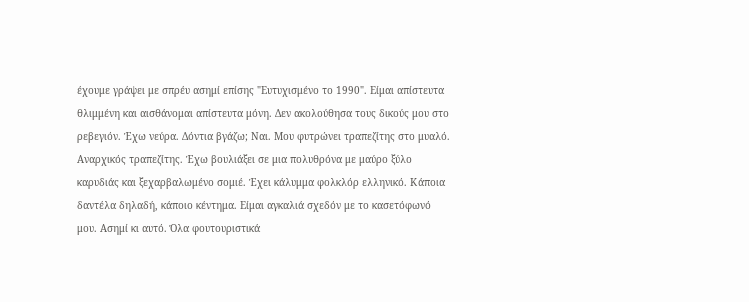έχουμε γράψει με σπρέυ ασημί επίσης "Ευτυχισμένο το 1990". Είμαι απίστευτα θλιμμένη και αισθάνομαι απίστευτα μόνη. Δεν ακολούθησα τους δικούς μου στο ρεβεγιόν. Έχω νεύρα. Δόντια βγάζω; Ναι. Μου φυτρώνει τραπεζίτης στο μυαλό. Αναρχικός τραπεζίτης. Έχω βουλιάξει σε μια πολυθρόνα με μαύρο ξύλο καρυδιάς και ξεχαρβαλωμένο σομιέ. Έχει κάλυμμα φολκλόρ ελληνικό. Κάποια δαντέλα δηλαδή, κάποιο κέντημα. Είμαι αγκαλιά σχεδόν με το κασετόφωνό μου. Ασημί κι αυτό. Όλα φουτουριστικά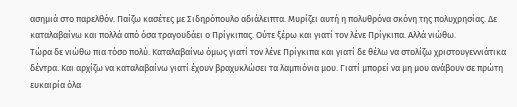ασημιά στο παρελθόν. Παίζω κασέτες με Σιδηρόπουλο αδιάλειπτα. Μυρίζει αυτή η πολυθρόνα σκόνη της πολυχρησίας. Δε καταλαβαίνω και πολλά από όσα τραγουδάει ο Πρίγκιπας. Ούτε ξέρω και γιατί τον λένε Πρίγκιπα. Αλλά νιώθω.
Τώρα δε νιώθω πια τόσο πολύ. Καταλαβαίνω όμως γιατί τον λένε Πρίγκιπα και γιατί δε θέλω να στολίζω χριστουγεννιάτικα δέντρα. Και αρχίζω να καταλαβαίνω γιατί έχουν βραχυκλώσει τα λαμπιόνια μου. Γιατί μπορεί να μη μου ανάβουν σε πρώτη ευκαιρία όλα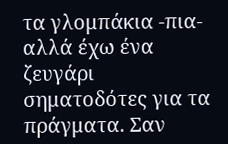τα γλομπάκια -πια- αλλά έχω ένα ζευγάρι σηματοδότες για τα πράγματα. Σαν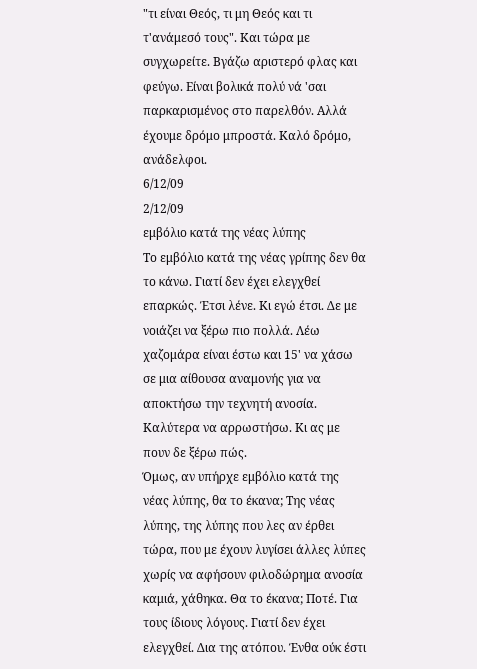"τι είναι Θεός, τι μη Θεός και τι τ'ανάμεσό τους". Και τώρα με συγχωρείτε. Βγάζω αριστερό φλας και φεύγω. Είναι βολικά πολύ νά 'σαι παρκαρισμένος στο παρελθόν. Αλλά έχουμε δρόμο μπροστά. Καλό δρόμο, ανάδελφοι.
6/12/09
2/12/09
εμβόλιο κατά της νέας λύπης
Το εμβόλιο κατά της νέας γρίπης δεν θα το κάνω. Γιατί δεν έχει ελεγχθεί επαρκώς. Έτσι λένε. Κι εγώ έτσι. Δε με νοιάζει να ξέρω πιο πολλά. Λέω χαζομάρα είναι έστω και 15' να χάσω σε μια αίθουσα αναμονής για να αποκτήσω την τεχνητή ανοσία. Καλύτερα να αρρωστήσω. Κι ας με πουν δε ξέρω πώς.
Όμως, αν υπήρχε εμβόλιο κατά της νέας λύπης, θα το έκανα; Της νέας λύπης, της λύπης που λες αν έρθει τώρα, που με έχουν λυγίσει άλλες λύπες χωρίς να αφήσουν φιλοδώρημα ανοσία καμιά, χάθηκα. Θα το έκανα; Ποτέ. Για τους ίδιους λόγους. Γιατί δεν έχει ελεγχθεί. Δια της ατόπου. Ένθα ούκ έστι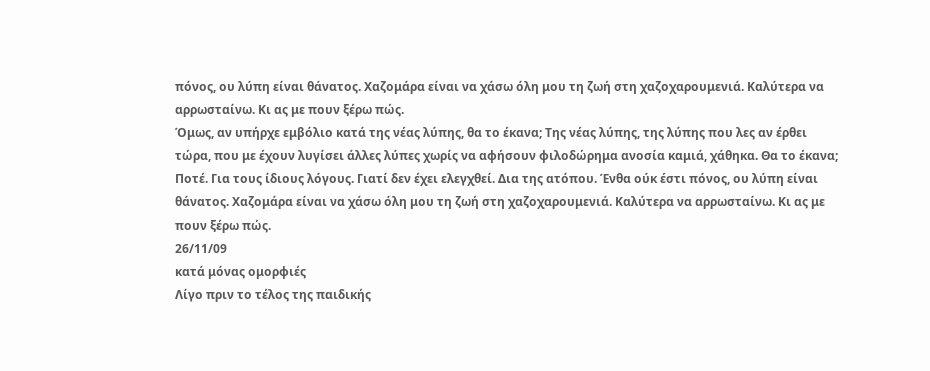πόνος, ου λύπη είναι θάνατος. Χαζομάρα είναι να χάσω όλη μου τη ζωή στη χαζοχαρουμενιά. Καλύτερα να αρρωσταίνω. Κι ας με πουν ξέρω πώς.
Όμως, αν υπήρχε εμβόλιο κατά της νέας λύπης, θα το έκανα; Της νέας λύπης, της λύπης που λες αν έρθει τώρα, που με έχουν λυγίσει άλλες λύπες χωρίς να αφήσουν φιλοδώρημα ανοσία καμιά, χάθηκα. Θα το έκανα; Ποτέ. Για τους ίδιους λόγους. Γιατί δεν έχει ελεγχθεί. Δια της ατόπου. Ένθα ούκ έστι πόνος, ου λύπη είναι θάνατος. Χαζομάρα είναι να χάσω όλη μου τη ζωή στη χαζοχαρουμενιά. Καλύτερα να αρρωσταίνω. Κι ας με πουν ξέρω πώς.
26/11/09
κατά μόνας ομορφιές
Λίγο πριν το τέλος της παιδικής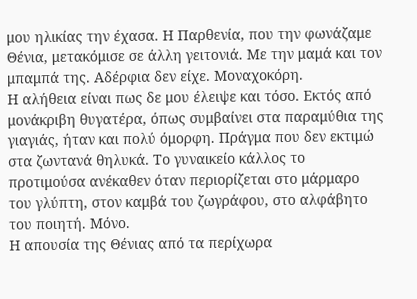μου ηλικίας την έχασα. Η Παρθενία, που την φωνάζαμε Θένια, μετακόμισε σε άλλη γειτονιά. Με την μαμά και τον μπαμπά της. Αδέρφια δεν είχε. Μοναχοκόρη.
Η αλήθεια είναι πως δε μου έλειψε και τόσο. Εκτός από μονάκριβη θυγατέρα, όπως συμβαίνει στα παραμύθια της γιαγιάς, ήταν και πολύ όμορφη. Πράγμα που δεν εκτιμώ στα ζωντανά θηλυκά. Το γυναικείο κάλλος το προτιμούσα ανέκαθεν όταν περιορίζεται στο μάρμαρο του γλύπτη, στον καμβά του ζωγράφου, στο αλφάβητο του ποιητή. Μόνο.
Η απουσία της Θένιας από τα περίχωρα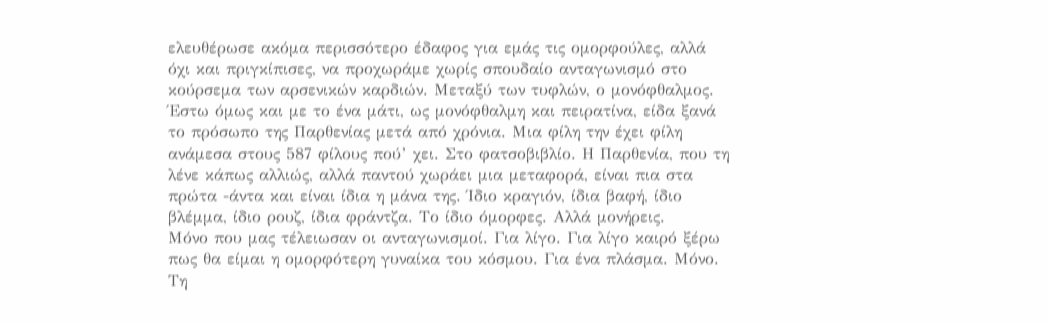ελευθέρωσε ακόμα περισσότερο έδαφος για εμάς τις ομορφούλες, αλλά όχι και πριγκίπισες, να προχωράμε χωρίς σπουδαίο ανταγωνισμό στο κούρσεμα των αρσενικών καρδιών. Μεταξύ των τυφλών, ο μονόφθαλμος.
Έστω όμως και με το ένα μάτι, ως μονόφθαλμη και πειρατίνα, είδα ξανά το πρόσωπο της Παρθενίας μετά από χρόνια. Μια φίλη την έχει φίλη ανάμεσα στους 587 φίλους πού’ χει. Στο φατσοβιβλίο. Η Παρθενία, που τη λένε κάπως αλλιώς, αλλά παντού χωράει μια μεταφορά, είναι πια στα πρώτα -άντα και είναι ίδια η μάνα της. Ίδιο κραγιόν, ίδια βαφή, ίδιο βλέμμα, ίδιο ρουζ, ίδια φράντζα. Το ίδιο όμορφες. Αλλά μονήρεις.
Μόνο που μας τέλειωσαν οι ανταγωνισμοί. Για λίγο. Για λίγο καιρό ξέρω πως θα είμαι η ομορφότερη γυναίκα του κόσμου. Για ένα πλάσμα. Μόνο. Τη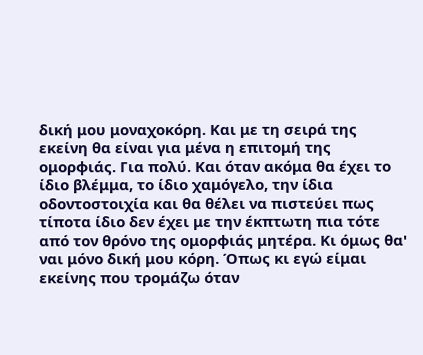δική μου μοναχοκόρη. Και με τη σειρά της εκείνη θα είναι για μένα η επιτομή της ομορφιάς. Για πολύ. Και όταν ακόμα θα έχει το ίδιο βλέμμα, το ίδιο χαμόγελο, την ίδια οδοντοστοιχία και θα θέλει να πιστεύει πως τίποτα ίδιο δεν έχει με την έκπτωτη πια τότε από τον θρόνο της ομορφιάς μητέρα. Κι όμως θα' ναι μόνο δική μου κόρη. Όπως κι εγώ είμαι εκείνης που τρομάζω όταν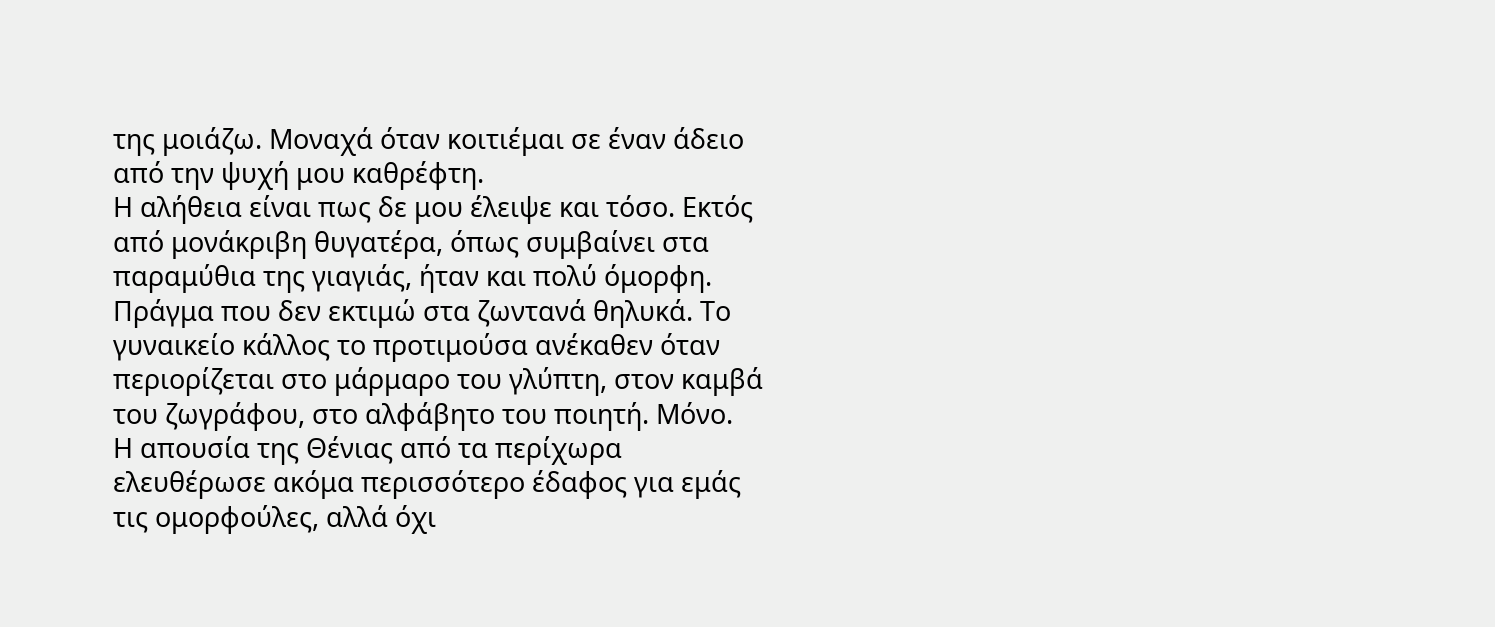της μοιάζω. Μοναχά όταν κοιτιέμαι σε έναν άδειο από την ψυχή μου καθρέφτη.
Η αλήθεια είναι πως δε μου έλειψε και τόσο. Εκτός από μονάκριβη θυγατέρα, όπως συμβαίνει στα παραμύθια της γιαγιάς, ήταν και πολύ όμορφη. Πράγμα που δεν εκτιμώ στα ζωντανά θηλυκά. Το γυναικείο κάλλος το προτιμούσα ανέκαθεν όταν περιορίζεται στο μάρμαρο του γλύπτη, στον καμβά του ζωγράφου, στο αλφάβητο του ποιητή. Μόνο.
Η απουσία της Θένιας από τα περίχωρα ελευθέρωσε ακόμα περισσότερο έδαφος για εμάς τις ομορφούλες, αλλά όχι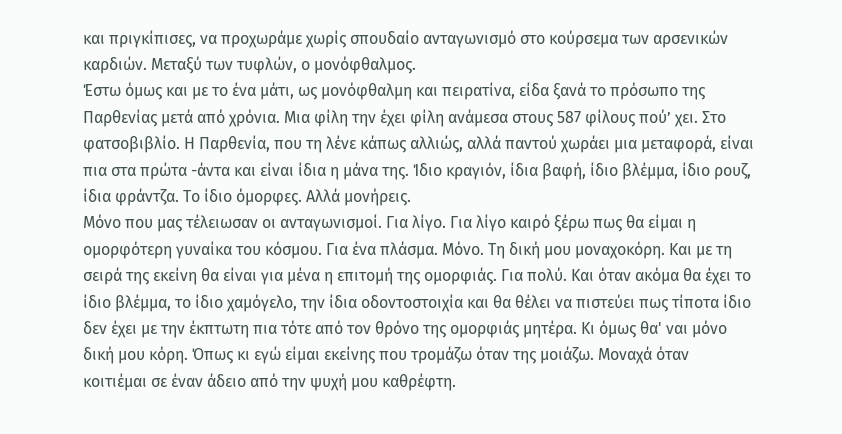και πριγκίπισες, να προχωράμε χωρίς σπουδαίο ανταγωνισμό στο κούρσεμα των αρσενικών καρδιών. Μεταξύ των τυφλών, ο μονόφθαλμος.
Έστω όμως και με το ένα μάτι, ως μονόφθαλμη και πειρατίνα, είδα ξανά το πρόσωπο της Παρθενίας μετά από χρόνια. Μια φίλη την έχει φίλη ανάμεσα στους 587 φίλους πού’ χει. Στο φατσοβιβλίο. Η Παρθενία, που τη λένε κάπως αλλιώς, αλλά παντού χωράει μια μεταφορά, είναι πια στα πρώτα -άντα και είναι ίδια η μάνα της. Ίδιο κραγιόν, ίδια βαφή, ίδιο βλέμμα, ίδιο ρουζ, ίδια φράντζα. Το ίδιο όμορφες. Αλλά μονήρεις.
Μόνο που μας τέλειωσαν οι ανταγωνισμοί. Για λίγο. Για λίγο καιρό ξέρω πως θα είμαι η ομορφότερη γυναίκα του κόσμου. Για ένα πλάσμα. Μόνο. Τη δική μου μοναχοκόρη. Και με τη σειρά της εκείνη θα είναι για μένα η επιτομή της ομορφιάς. Για πολύ. Και όταν ακόμα θα έχει το ίδιο βλέμμα, το ίδιο χαμόγελο, την ίδια οδοντοστοιχία και θα θέλει να πιστεύει πως τίποτα ίδιο δεν έχει με την έκπτωτη πια τότε από τον θρόνο της ομορφιάς μητέρα. Κι όμως θα' ναι μόνο δική μου κόρη. Όπως κι εγώ είμαι εκείνης που τρομάζω όταν της μοιάζω. Μοναχά όταν κοιτιέμαι σε έναν άδειο από την ψυχή μου καθρέφτη.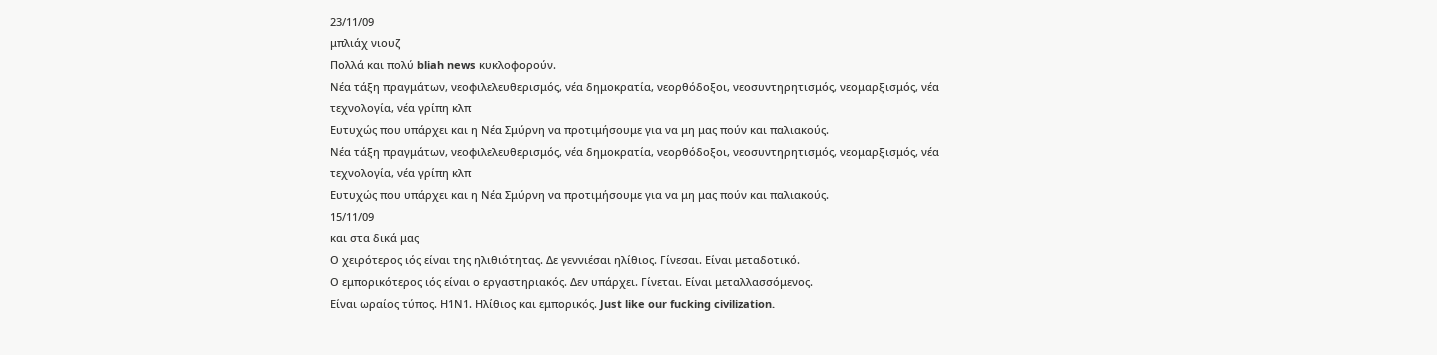23/11/09
μπλιάχ νιουζ
Πολλά και πολύ bliah news κυκλοφορούν.
Νέα τάξη πραγμάτων, νεοφιλελευθερισμός, νέα δημοκρατία, νεορθόδοξοι, νεοσυντηρητισμός, νεομαρξισμός, νέα τεχνολογία, νέα γρίπη κλπ
Ευτυχώς που υπάρχει και η Νέα Σμύρνη να προτιμήσουμε για να μη μας πούν και παλιακούς.
Νέα τάξη πραγμάτων, νεοφιλελευθερισμός, νέα δημοκρατία, νεορθόδοξοι, νεοσυντηρητισμός, νεομαρξισμός, νέα τεχνολογία, νέα γρίπη κλπ
Ευτυχώς που υπάρχει και η Νέα Σμύρνη να προτιμήσουμε για να μη μας πούν και παλιακούς.
15/11/09
και στα δικά μας
Ο χειρότερος ιός είναι της ηλιθιότητας. Δε γεννιέσαι ηλίθιος. Γίνεσαι. Είναι μεταδοτικό.
Ο εμπορικότερος ιός είναι ο εργαστηριακός. Δεν υπάρχει. Γίνεται. Είναι μεταλλασσόμενος.
Είναι ωραίος τύπος. Η1Ν1. Ηλίθιος και εμπορικός. Just like our fucking civilization.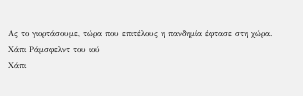Ας το γιορτάσουμε, τώρα που επιτέλους η πανδημία έφτασε στη χώρα.
Χάπι Ράμσφελντ του ιού
Χάπι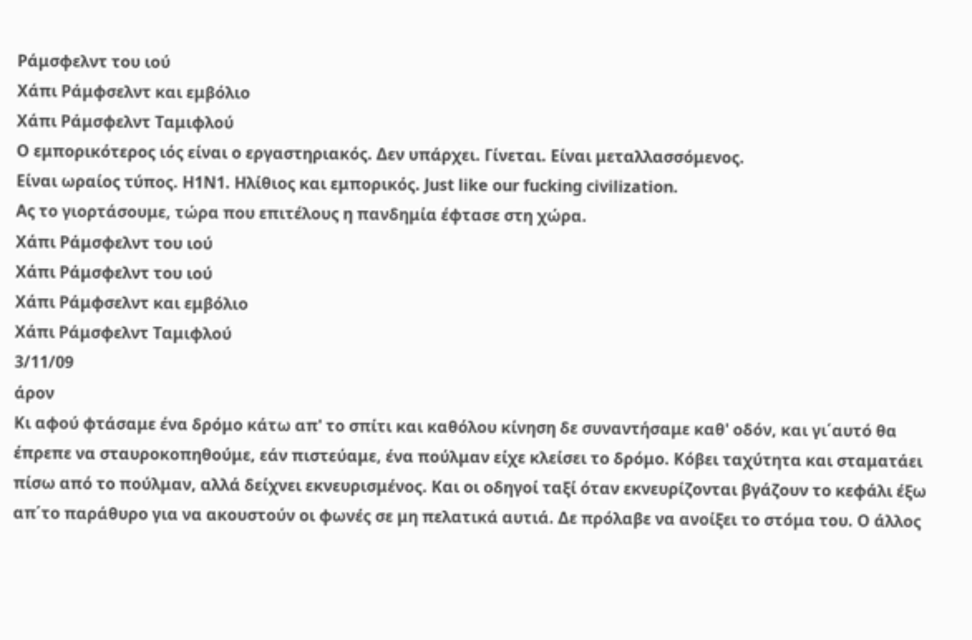Ράμσφελντ του ιού
Χάπι Ράμφσελντ και εμβόλιο
Χάπι Ράμσφελντ Ταμιφλού
Ο εμπορικότερος ιός είναι ο εργαστηριακός. Δεν υπάρχει. Γίνεται. Είναι μεταλλασσόμενος.
Είναι ωραίος τύπος. Η1Ν1. Ηλίθιος και εμπορικός. Just like our fucking civilization.
Ας το γιορτάσουμε, τώρα που επιτέλους η πανδημία έφτασε στη χώρα.
Χάπι Ράμσφελντ του ιού
Χάπι Ράμσφελντ του ιού
Χάπι Ράμφσελντ και εμβόλιο
Χάπι Ράμσφελντ Ταμιφλού
3/11/09
άρον
Κι αφού φτάσαμε ένα δρόμο κάτω απ' το σπίτι και καθόλου κίνηση δε συναντήσαμε καθ' οδόν, και γι΄αυτό θα έπρεπε να σταυροκοπηθούμε, εάν πιστεύαμε, ένα πούλμαν είχε κλείσει το δρόμο. Κόβει ταχύτητα και σταματάει πίσω από το πούλμαν, αλλά δείχνει εκνευρισμένος. Και οι οδηγοί ταξί όταν εκνευρίζονται βγάζουν το κεφάλι έξω απ΄το παράθυρο για να ακουστούν οι φωνές σε μη πελατικά αυτιά. Δε πρόλαβε να ανοίξει το στόμα του. Ο άλλος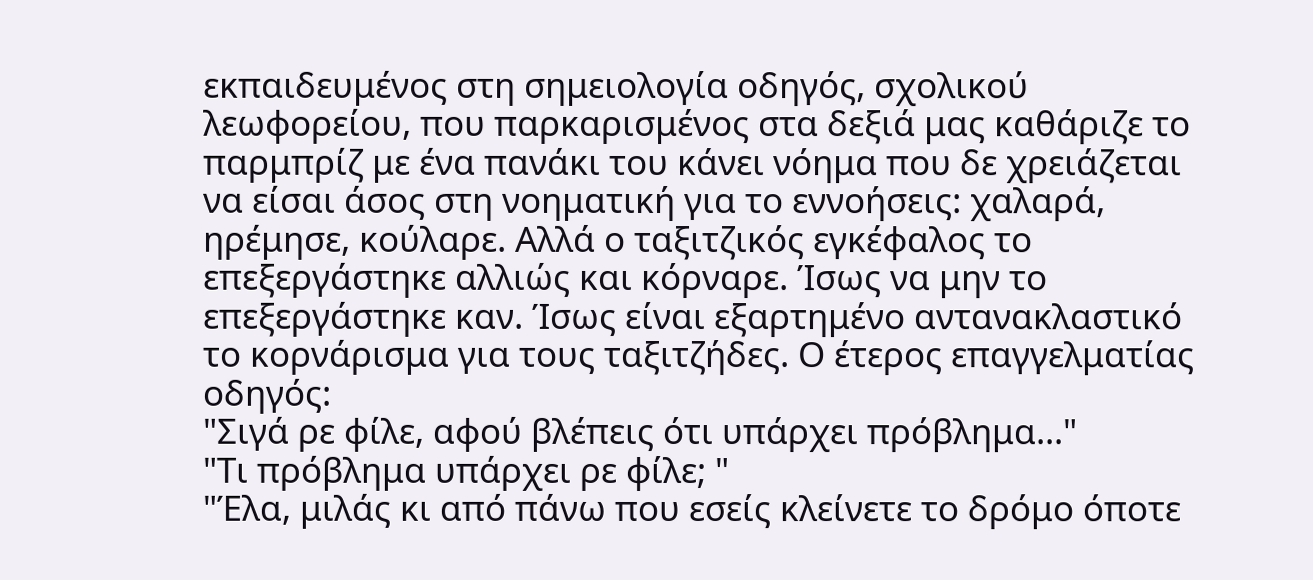εκπαιδευμένος στη σημειολογία οδηγός, σχολικού λεωφορείου, που παρκαρισμένος στα δεξιά μας καθάριζε το παρμπρίζ με ένα πανάκι του κάνει νόημα που δε χρειάζεται να είσαι άσος στη νοηματική για το εννοήσεις: χαλαρά, ηρέμησε, κούλαρε. Αλλά ο ταξιτζικός εγκέφαλος το επεξεργάστηκε αλλιώς και κόρναρε. Ίσως να μην το επεξεργάστηκε καν. Ίσως είναι εξαρτημένο αντανακλαστικό το κορνάρισμα για τους ταξιτζήδες. Ο έτερος επαγγελματίας οδηγός:
"Σιγά ρε φίλε, αφού βλέπεις ότι υπάρχει πρόβλημα..."
"Τι πρόβλημα υπάρχει ρε φίλε; "
"Έλα, μιλάς κι από πάνω που εσείς κλείνετε το δρόμο όποτε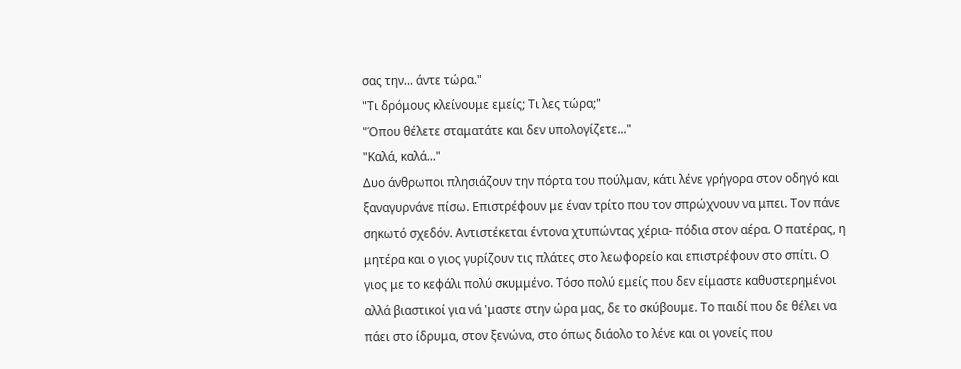σας την... άντε τώρα."
"Τι δρόμους κλείνουμε εμείς; Τι λες τώρα;"
"Όπου θέλετε σταματάτε και δεν υπολογίζετε..."
"Καλά, καλά..."
Δυο άνθρωποι πλησιάζουν την πόρτα του πούλμαν, κάτι λένε γρήγορα στον οδηγό και ξαναγυρνάνε πίσω. Επιστρέφουν με έναν τρίτο που τον σπρώχνουν να μπει. Τον πάνε σηκωτό σχεδόν. Αντιστέκεται έντονα χτυπώντας χέρια- πόδια στον αέρα. Ο πατέρας, η μητέρα και ο γιος γυρίζουν τις πλάτες στο λεωφορείο και επιστρέφουν στο σπίτι. Ο γιος με το κεφάλι πολύ σκυμμένο. Τόσο πολύ εμείς που δεν είμαστε καθυστερημένοι αλλά βιαστικοί για νά 'μαστε στην ώρα μας, δε το σκύβουμε. Το παιδί που δε θέλει να πάει στο ίδρυμα, στον ξενώνα, στο όπως διάολο το λένε και οι γονείς που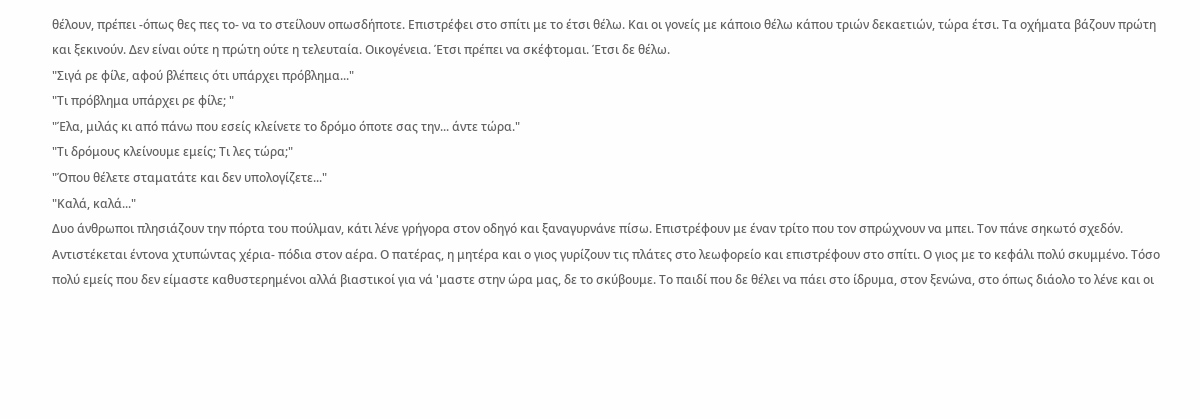θέλουν, πρέπει -όπως θες πες το- να το στείλουν οπωσδήποτε. Επιστρέφει στο σπίτι με το έτσι θέλω. Και οι γονείς με κάποιο θέλω κάπου τριών δεκαετιών, τώρα έτσι. Τα οχήματα βάζουν πρώτη και ξεκινούν. Δεν είναι ούτε η πρώτη ούτε η τελευταία. Οικογένεια. Έτσι πρέπει να σκέφτομαι. Έτσι δε θέλω.
"Σιγά ρε φίλε, αφού βλέπεις ότι υπάρχει πρόβλημα..."
"Τι πρόβλημα υπάρχει ρε φίλε; "
"Έλα, μιλάς κι από πάνω που εσείς κλείνετε το δρόμο όποτε σας την... άντε τώρα."
"Τι δρόμους κλείνουμε εμείς; Τι λες τώρα;"
"Όπου θέλετε σταματάτε και δεν υπολογίζετε..."
"Καλά, καλά..."
Δυο άνθρωποι πλησιάζουν την πόρτα του πούλμαν, κάτι λένε γρήγορα στον οδηγό και ξαναγυρνάνε πίσω. Επιστρέφουν με έναν τρίτο που τον σπρώχνουν να μπει. Τον πάνε σηκωτό σχεδόν. Αντιστέκεται έντονα χτυπώντας χέρια- πόδια στον αέρα. Ο πατέρας, η μητέρα και ο γιος γυρίζουν τις πλάτες στο λεωφορείο και επιστρέφουν στο σπίτι. Ο γιος με το κεφάλι πολύ σκυμμένο. Τόσο πολύ εμείς που δεν είμαστε καθυστερημένοι αλλά βιαστικοί για νά 'μαστε στην ώρα μας, δε το σκύβουμε. Το παιδί που δε θέλει να πάει στο ίδρυμα, στον ξενώνα, στο όπως διάολο το λένε και οι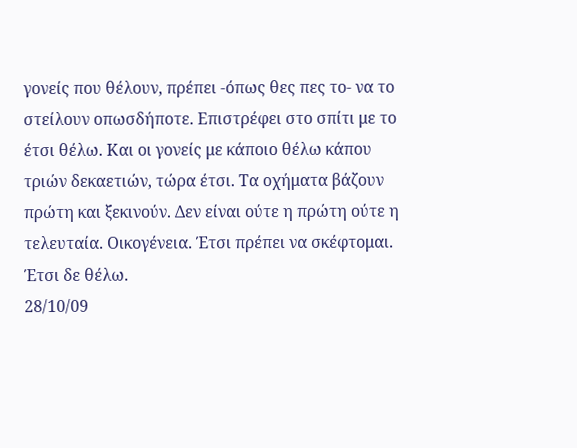γονείς που θέλουν, πρέπει -όπως θες πες το- να το στείλουν οπωσδήποτε. Επιστρέφει στο σπίτι με το έτσι θέλω. Και οι γονείς με κάποιο θέλω κάπου τριών δεκαετιών, τώρα έτσι. Τα οχήματα βάζουν πρώτη και ξεκινούν. Δεν είναι ούτε η πρώτη ούτε η τελευταία. Οικογένεια. Έτσι πρέπει να σκέφτομαι. Έτσι δε θέλω.
28/10/09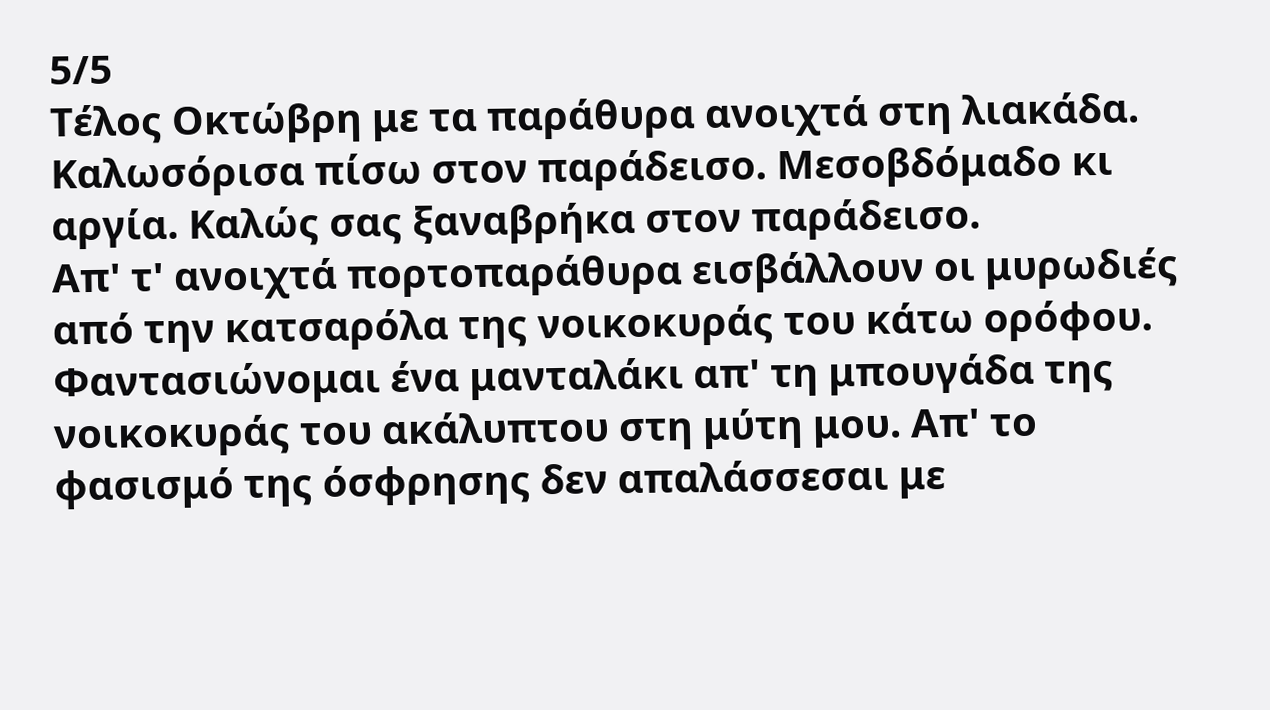5/5
Τέλος Οκτώβρη με τα παράθυρα ανοιχτά στη λιακάδα. Καλωσόρισα πίσω στον παράδεισο. Μεσοβδόμαδο κι αργία. Καλώς σας ξαναβρήκα στον παράδεισο.
Απ' τ' ανοιχτά πορτοπαράθυρα εισβάλλουν οι μυρωδιές από την κατσαρόλα της νοικοκυράς του κάτω ορόφου. Φαντασιώνομαι ένα μανταλάκι απ' τη μπουγάδα της νοικοκυράς του ακάλυπτου στη μύτη μου. Απ' το φασισμό της όσφρησης δεν απαλάσσεσαι με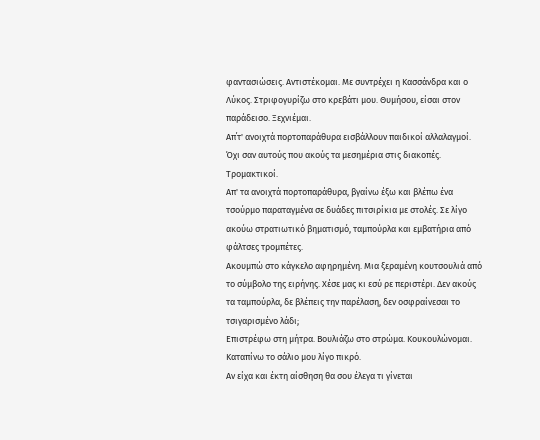φαντασιώσεις. Αντιστέκομαι. Με συντρέχει η Κασσάνδρα και ο Λύκος. Στριφογυρίζω στο κρεβάτι μου. Θυμήσου, είσαι στον παράδεισο. Ξεχνιέμαι.
Απ΄τ' ανοιχτά πορτοπαράθυρα εισβάλλουν παιδικοί αλλαλαγμοί. Όχι σαν αυτούς που ακούς τα μεσημέρια στις διακοπές. Τρομακτικοί.
Απ' τα ανοιχτά πορτοπαράθυρα, βγαίνω έξω και βλέπω ένα τσούρμο παραταγμένα σε δυάδες πιτσιρίκια με στολές. Σε λίγο ακούω στρατιωτικό βηματισμό, ταμπούρλα και εμβατήρια από φάλτσες τρομπέτες.
Ακουμπώ στο κάγκελο αφηρημένη. Μια ξεραμένη κουτσουλιά από το σύμβολο της ειρήνης. Χέσε μας κι εσύ ρε περιστέρι. Δεν ακούς τα ταμπούρλα, δε βλέπεις την παρέλαση, δεν οσφραίνεσαι το τσιγαρισμένο λάδι;
Επιστρέφω στη μήτρα. Βουλιάζω στο στρώμα. Κουκουλώνομαι. Καταπίνω το σάλιο μου λίγο πικρό.
Αν είχα και έκτη αίσθηση θα σου έλεγα τι γίνεται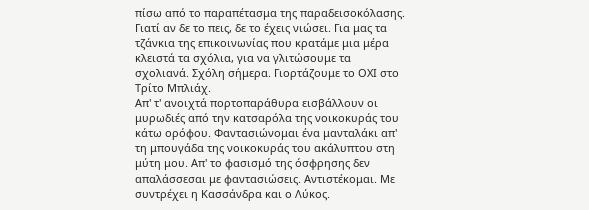πίσω από το παραπέτασμα της παραδεισοκόλασης. Γιατί αν δε το πεις, δε το έχεις νιώσει. Για μας τα τζάνκια της επικοινωνίας που κρατάμε μια μέρα κλειστά τα σχόλια, για να γλιτώσουμε τα σχολιανά. Σχόλη σήμερα. Γιορτάζουμε το ΟΧΙ στο Τρίτο Μπλιάχ.
Απ' τ' ανοιχτά πορτοπαράθυρα εισβάλλουν οι μυρωδιές από την κατσαρόλα της νοικοκυράς του κάτω ορόφου. Φαντασιώνομαι ένα μανταλάκι απ' τη μπουγάδα της νοικοκυράς του ακάλυπτου στη μύτη μου. Απ' το φασισμό της όσφρησης δεν απαλάσσεσαι με φαντασιώσεις. Αντιστέκομαι. Με συντρέχει η Κασσάνδρα και ο Λύκος.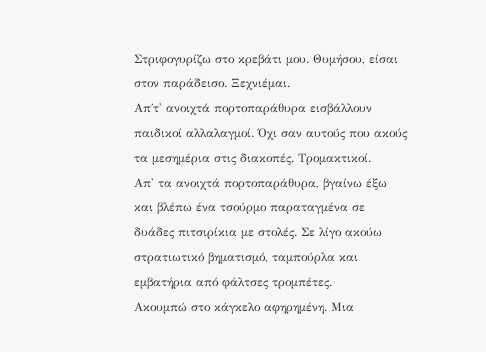Στριφογυρίζω στο κρεβάτι μου. Θυμήσου, είσαι στον παράδεισο. Ξεχνιέμαι.
Απ΄τ' ανοιχτά πορτοπαράθυρα εισβάλλουν παιδικοί αλλαλαγμοί. Όχι σαν αυτούς που ακούς τα μεσημέρια στις διακοπές. Τρομακτικοί.
Απ' τα ανοιχτά πορτοπαράθυρα, βγαίνω έξω και βλέπω ένα τσούρμο παραταγμένα σε δυάδες πιτσιρίκια με στολές. Σε λίγο ακούω στρατιωτικό βηματισμό, ταμπούρλα και εμβατήρια από φάλτσες τρομπέτες.
Ακουμπώ στο κάγκελο αφηρημένη. Μια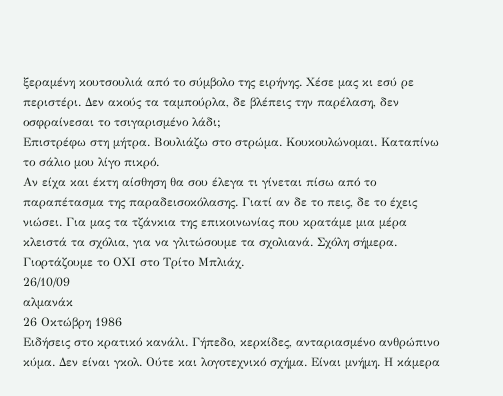ξεραμένη κουτσουλιά από το σύμβολο της ειρήνης. Χέσε μας κι εσύ ρε περιστέρι. Δεν ακούς τα ταμπούρλα, δε βλέπεις την παρέλαση, δεν οσφραίνεσαι το τσιγαρισμένο λάδι;
Επιστρέφω στη μήτρα. Βουλιάζω στο στρώμα. Κουκουλώνομαι. Καταπίνω το σάλιο μου λίγο πικρό.
Αν είχα και έκτη αίσθηση θα σου έλεγα τι γίνεται πίσω από το παραπέτασμα της παραδεισοκόλασης. Γιατί αν δε το πεις, δε το έχεις νιώσει. Για μας τα τζάνκια της επικοινωνίας που κρατάμε μια μέρα κλειστά τα σχόλια, για να γλιτώσουμε τα σχολιανά. Σχόλη σήμερα. Γιορτάζουμε το ΟΧΙ στο Τρίτο Μπλιάχ.
26/10/09
αλμανάκ
26 Οκτώβρη 1986
Ειδήσεις στο κρατικό κανάλι. Γήπεδο, κερκίδες, ανταριασμένο ανθρώπινο κύμα. Δεν είναι γκολ. Ούτε και λογοτεχνικό σχήμα. Είναι μνήμη. Η κάμερα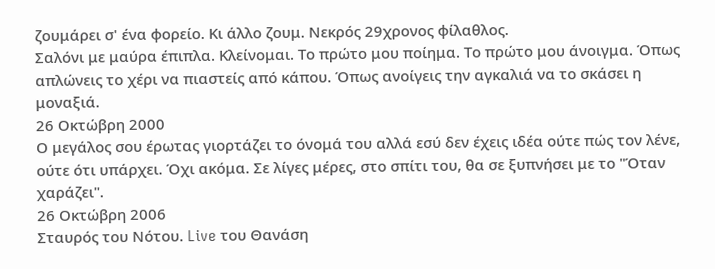ζουμάρει σ' ένα φορείο. Κι άλλο ζουμ. Νεκρός 29χρονος φίλαθλος.
Σαλόνι με μαύρα έπιπλα. Κλείνομαι. Το πρώτο μου ποίημα. Το πρώτο μου άνοιγμα. Όπως απλώνεις το χέρι να πιαστείς από κάπου. Όπως ανοίγεις την αγκαλιά να το σκάσει η μοναξιά.
26 Οκτώβρη 2000
Ο μεγάλος σου έρωτας γιορτάζει το όνομά του αλλά εσύ δεν έχεις ιδέα ούτε πώς τον λένε, ούτε ότι υπάρχει. Όχι ακόμα. Σε λίγες μέρες, στο σπίτι του, θα σε ξυπνήσει με το "Όταν χαράζει".
26 Οκτώβρη 2006
Σταυρός του Νότου. Live του Θανάση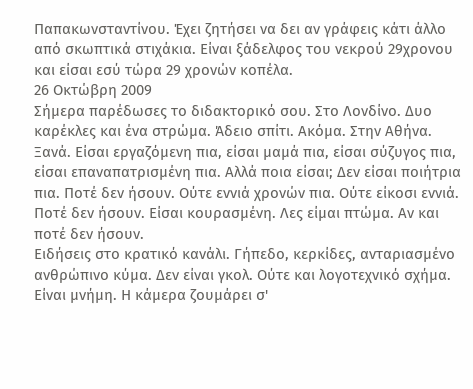Παπακωνσταντίνου. Έχει ζητήσει να δει αν γράφεις κάτι άλλο από σκωπτικά στιχάκια. Είναι ξάδελφος του νεκρού 29χρονου και είσαι εσύ τώρα 29 χρονών κοπέλα.
26 Οκτώβρη 2009
Σήμερα παρέδωσες το διδακτορικό σου. Στο Λονδίνο. Δυο καρέκλες και ένα στρώμα. Άδειο σπίτι. Ακόμα. Στην Αθήνα. Ξανά. Είσαι εργαζόμενη πια, είσαι μαμά πια, είσαι σύζυγος πια, είσαι επαναπατρισμένη πια. Αλλά ποια είσαι; Δεν είσαι ποιήτρια πια. Ποτέ δεν ήσουν. Ούτε εννιά χρονών πια. Ούτε είκοσι εννιά. Ποτέ δεν ήσουν. Είσαι κουρασμένη. Λες είμαι πτώμα. Αν και ποτέ δεν ήσουν.
Ειδήσεις στο κρατικό κανάλι. Γήπεδο, κερκίδες, ανταριασμένο ανθρώπινο κύμα. Δεν είναι γκολ. Ούτε και λογοτεχνικό σχήμα. Είναι μνήμη. Η κάμερα ζουμάρει σ'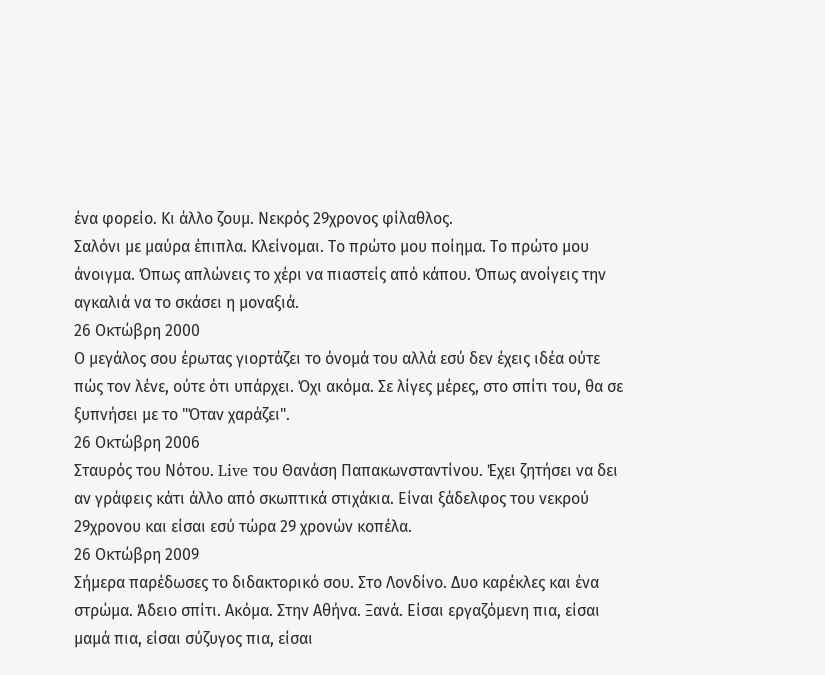ένα φορείο. Κι άλλο ζουμ. Νεκρός 29χρονος φίλαθλος.
Σαλόνι με μαύρα έπιπλα. Κλείνομαι. Το πρώτο μου ποίημα. Το πρώτο μου άνοιγμα. Όπως απλώνεις το χέρι να πιαστείς από κάπου. Όπως ανοίγεις την αγκαλιά να το σκάσει η μοναξιά.
26 Οκτώβρη 2000
Ο μεγάλος σου έρωτας γιορτάζει το όνομά του αλλά εσύ δεν έχεις ιδέα ούτε πώς τον λένε, ούτε ότι υπάρχει. Όχι ακόμα. Σε λίγες μέρες, στο σπίτι του, θα σε ξυπνήσει με το "Όταν χαράζει".
26 Οκτώβρη 2006
Σταυρός του Νότου. Live του Θανάση Παπακωνσταντίνου. Έχει ζητήσει να δει αν γράφεις κάτι άλλο από σκωπτικά στιχάκια. Είναι ξάδελφος του νεκρού 29χρονου και είσαι εσύ τώρα 29 χρονών κοπέλα.
26 Οκτώβρη 2009
Σήμερα παρέδωσες το διδακτορικό σου. Στο Λονδίνο. Δυο καρέκλες και ένα στρώμα. Άδειο σπίτι. Ακόμα. Στην Αθήνα. Ξανά. Είσαι εργαζόμενη πια, είσαι μαμά πια, είσαι σύζυγος πια, είσαι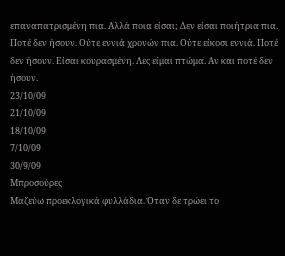επαναπατρισμένη πια. Αλλά ποια είσαι; Δεν είσαι ποιήτρια πια. Ποτέ δεν ήσουν. Ούτε εννιά χρονών πια. Ούτε είκοσι εννιά. Ποτέ δεν ήσουν. Είσαι κουρασμένη. Λες είμαι πτώμα. Αν και ποτέ δεν ήσουν.
23/10/09
21/10/09
18/10/09
7/10/09
30/9/09
Μπροσούρες
Μαζεύω προεκλογικά φυλλάδια. Όταν δε τρώει το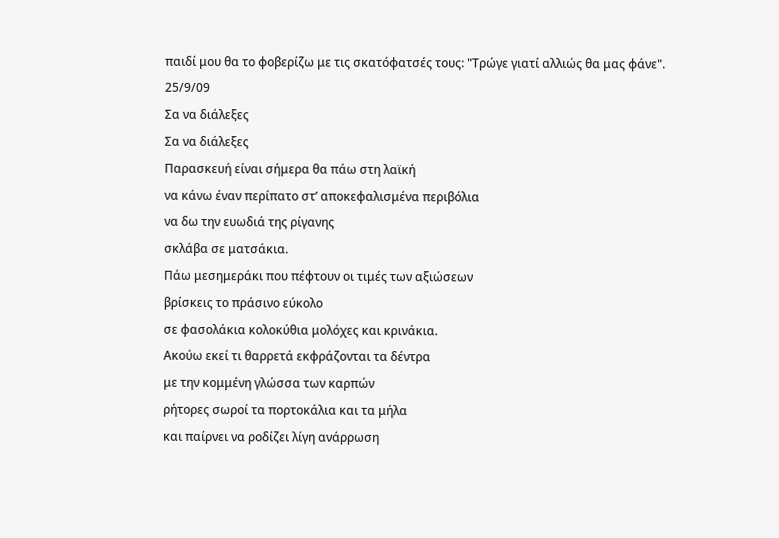παιδί μου θα το φοβερίζω με τις σκατόφατσές τους: "Τρώγε γιατί αλλιώς θα μας φάνε".
25/9/09
Σα να διάλεξες
Σα να διάλεξες
Παρασκευή είναι σήμερα θα πάω στη λαϊκή
να κάνω έναν περίπατο στ’ αποκεφαλισμένα περιβόλια
να δω την ευωδιά της ρίγανης
σκλάβα σε ματσάκια.
Πάω μεσημεράκι που πέφτουν οι τιμές των αξιώσεων
βρίσκεις το πράσινο εύκολο
σε φασολάκια κολοκύθια μολόχες και κρινάκια.
Ακούω εκεί τι θαρρετά εκφράζονται τα δέντρα
με την κομμένη γλώσσα των καρπών
ρήτορες σωροί τα πορτοκάλια και τα μήλα
και παίρνει να ροδίζει λίγη ανάρρωση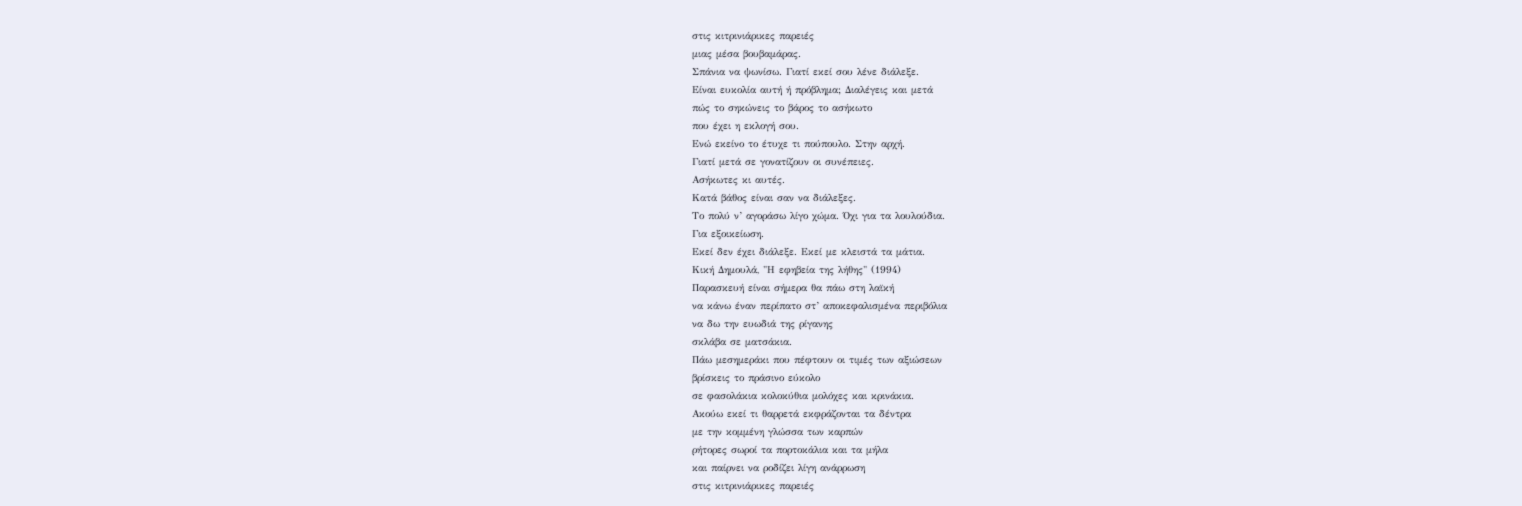στις κιτρινιάρικες παρειές
μιας μέσα βουβαμάρας.
Σπάνια να ψωνίσω. Γιατί εκεί σου λένε διάλεξε.
Είναι ευκολία αυτή ή πρόβλημα; Διαλέγεις και μετά
πώς το σηκώνεις το βάρος το ασήκωτο
που έχει η εκλογή σου.
Ενώ εκείνο το έτυχε τι πούπουλο. Στην αρχή.
Γιατί μετά σε γονατίζουν οι συνέπειες.
Ασήκωτες κι αυτές.
Κατά βάθος είναι σαν να διάλεξες.
Το πολύ ν’ αγοράσω λίγο χώμα. Όχι για τα λουλούδια.
Για εξοικείωση.
Εκεί δεν έχει διάλεξε. Εκεί με κλειστά τα μάτια.
Κική Δημουλά, "Η εφηβεία της λήθης" (1994)
Παρασκευή είναι σήμερα θα πάω στη λαϊκή
να κάνω έναν περίπατο στ’ αποκεφαλισμένα περιβόλια
να δω την ευωδιά της ρίγανης
σκλάβα σε ματσάκια.
Πάω μεσημεράκι που πέφτουν οι τιμές των αξιώσεων
βρίσκεις το πράσινο εύκολο
σε φασολάκια κολοκύθια μολόχες και κρινάκια.
Ακούω εκεί τι θαρρετά εκφράζονται τα δέντρα
με την κομμένη γλώσσα των καρπών
ρήτορες σωροί τα πορτοκάλια και τα μήλα
και παίρνει να ροδίζει λίγη ανάρρωση
στις κιτρινιάρικες παρειές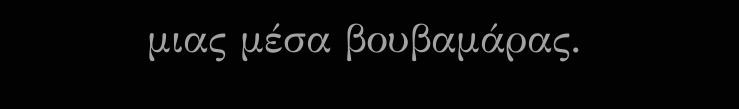μιας μέσα βουβαμάρας.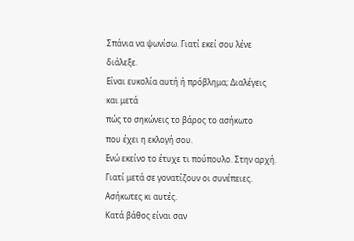Σπάνια να ψωνίσω. Γιατί εκεί σου λένε διάλεξε.
Είναι ευκολία αυτή ή πρόβλημα; Διαλέγεις και μετά
πώς το σηκώνεις το βάρος το ασήκωτο
που έχει η εκλογή σου.
Ενώ εκείνο το έτυχε τι πούπουλο. Στην αρχή.
Γιατί μετά σε γονατίζουν οι συνέπειες.
Ασήκωτες κι αυτές.
Κατά βάθος είναι σαν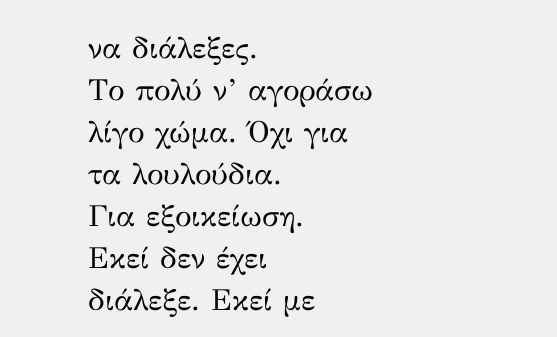να διάλεξες.
Το πολύ ν’ αγοράσω λίγο χώμα. Όχι για τα λουλούδια.
Για εξοικείωση.
Εκεί δεν έχει διάλεξε. Εκεί με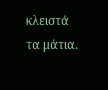κλειστά τα μάτια.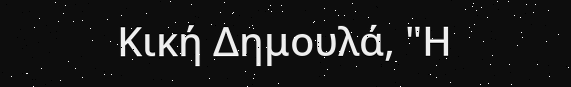Κική Δημουλά, "Η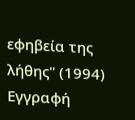εφηβεία της λήθης" (1994)
Εγγραφή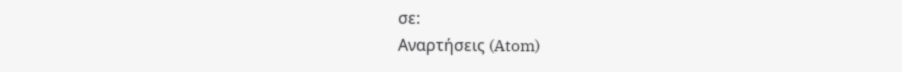σε:
Αναρτήσεις (Atom)